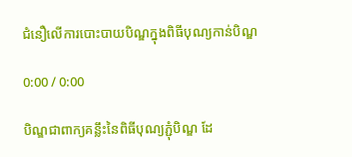ជំនឿលើការបោះបាយបិណ្ឌក្នុងពិធីបុណ្យកាន់បិណ្ឌ

0:00 / 0:00

បិណ្ឌជាពាក្យគន្លឹះនៃពិធីបុណ្យភ្ជុំបិណ្ឌ ដែ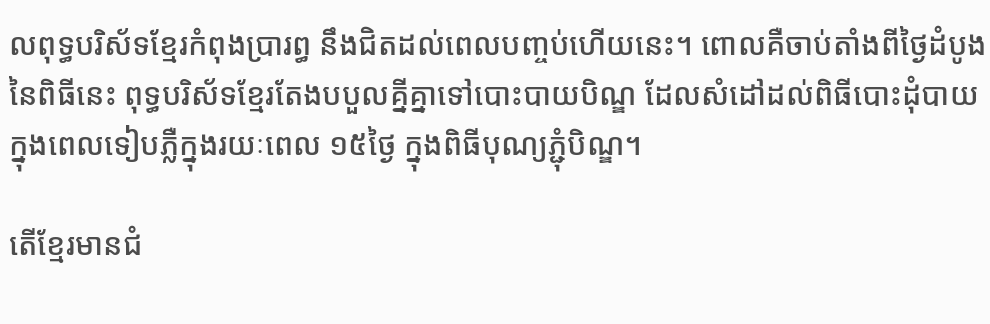លពុទ្ធបរិស័ទខ្មែរកំពុងប្រារព្ធ នឹងជិតដល់ពេលបញ្ចប់ហើយនេះ។ ពោលគឺចាប់តាំងពីថ្ងៃដំបូងនៃពិធីនេះ ពុទ្ធបរិស័ទខ្មែរតែងបបួលគ្នីគ្នាទៅបោះបាយបិណ្ឌ ដែលសំដៅដល់ពិធីបោះដុំបាយក្នុងពេលទៀបភ្លឺក្នុងរយៈពេល ១៥ថ្ងៃ ក្នុងពិធីបុណ្យភ្ជុំបិណ្ឌ។

តើខ្មែរមានជំ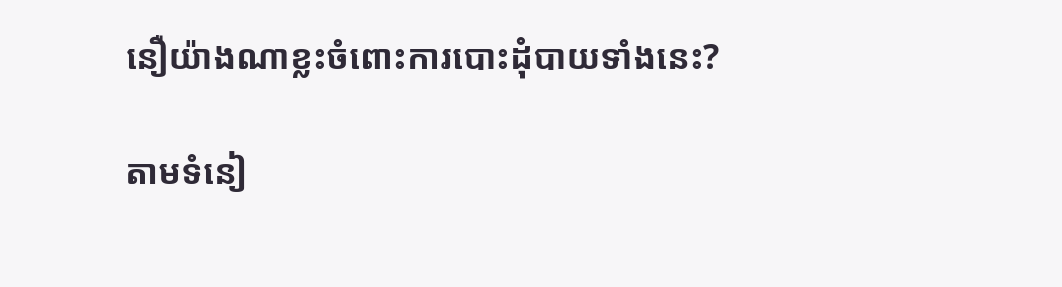នឿយ៉ាងណាខ្លះចំពោះការបោះដុំបាយទាំងនេះ?

តាមទំនៀ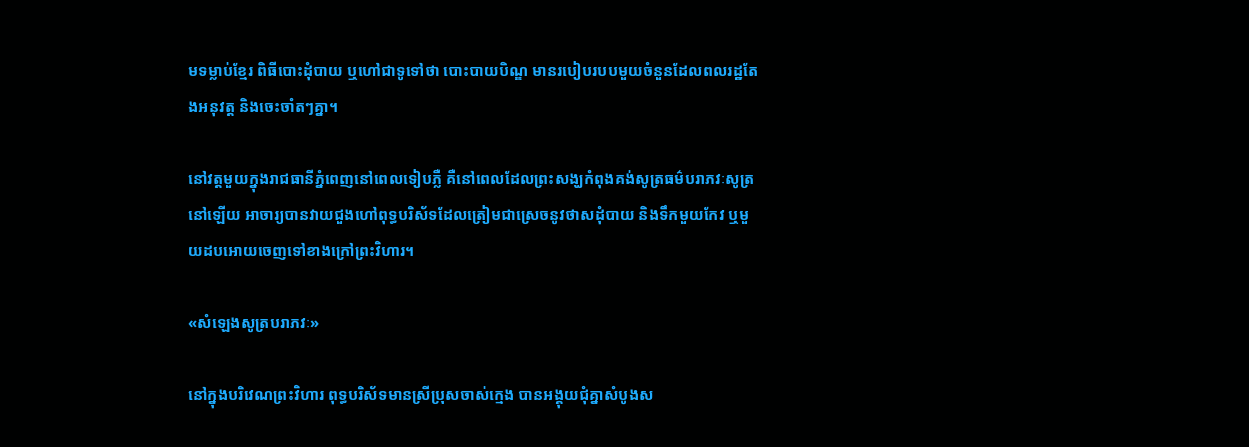មទម្លាប់ខ្មែរ ពិធីបោះដុំបាយ ឬហៅជាទូទៅថា បោះបាយបិណ្ឌ មានរបៀបរបបមួយចំនួនដែលពលរដ្ឋតែងអនុវត្ត និងចេះចាំតៗគ្នា។

នៅវត្តមួយក្នុងរាជធានីភ្នំពេញនៅពេលទៀបភ្លឺ គឺនៅពេលដែលព្រះសង្ឃកំពុងគង់សូត្រធម៌បរាភវៈសូត្រនៅឡើយ អាចារ្យបានវាយជួងហៅពុទ្ធបរិស័ទដែលត្រៀមជាស្រេចនូវថាសដុំបាយ និងទឹកមួយកែវ ឬមួយដបអោយចេញទៅខាងក្រៅព្រះវិហារ។

«សំឡេងសូត្របរាភវៈ»

នៅក្នុងបរិវេណព្រះវិហារ ពុទ្ធបរិស័ទមានស្រីប្រុសចាស់ក្មេង បានអង្គុយជុំគ្នាសំបូងស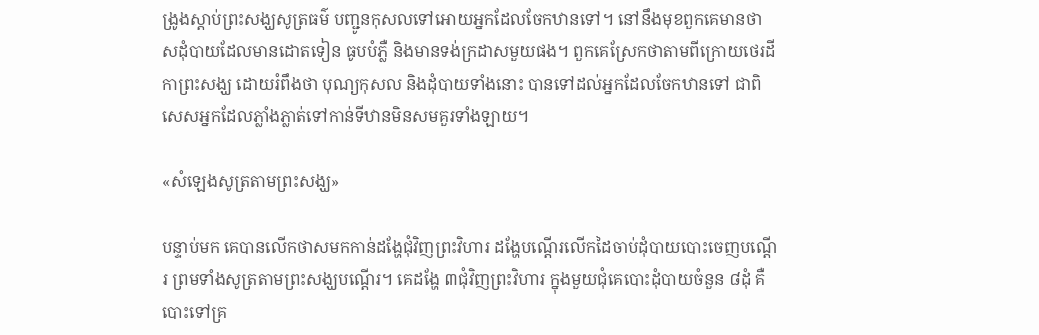ង្រូងស្ដាប់ព្រះសង្ឃសូត្រធម៌ បញ្ជូនកុសលទៅអោយអ្នកដែលចែកឋានទៅ។ នៅនឹងមុខពួកគេមានថាសដុំបាយដែលមានដោតទៀន ធូបបំភ្លឺ និងមានទង់ក្រដាសមួយផង។ ពួកគេស្រែកថាតាមពីក្រោយថេរដីកាព្រះសង្ឃ ដោយរំពឹងថា បុណ្យកុសល និងដុំបាយទាំងនោះ បានទៅដល់អ្នកដែលចែកឋានទៅ ជាពិសេសអ្នកដែលភ្លាំងភ្លាត់ទៅកាន់ទីឋានមិនសមគួរទាំងឡាយ។

«សំឡេងសូត្រតាមព្រះសង្ឃ»

បន្ទាប់មក គេបានលើកថាសមកកាន់ដង្ហែជុំវិញព្រះវិហារ ដង្ហែបណ្ដើរលើកដៃចាប់ដុំបាយបោះចេញបណ្ដើរ ព្រមទាំងសូត្រតាមព្រះសង្ឃបណ្ដើរ។ គេដង្ហែ ៣ជុំវិញព្រះវិហារ ក្នុងមួយជុំគេបោះដុំបាយចំនួន ៨ដុំ គឺបោះទៅគ្រ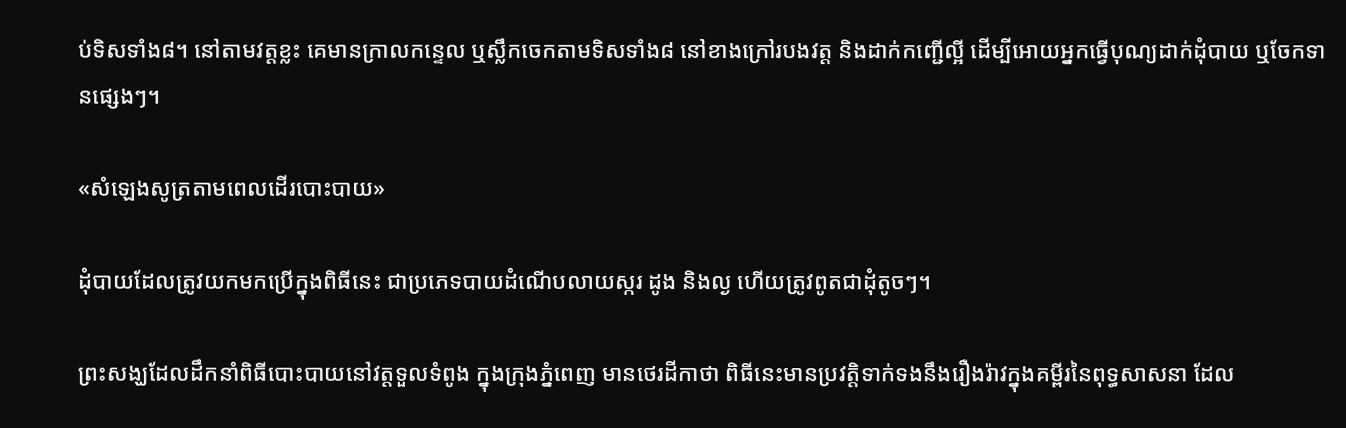ប់ទិសទាំង៨។ នៅតាមវត្តខ្លះ គេមានក្រាលកន្ទេល ឬស្លឹកចេកតាមទិសទាំង៨ នៅខាងក្រៅរបងវត្ត និងដាក់កញ្ជើល្អី ដើម្បីអោយអ្នកធ្វើបុណ្យដាក់ដុំបាយ ឬចែកទានផ្សេងៗ។

«សំឡេងសូត្រតាមពេលដើរបោះបាយ»

ដុំបាយដែលត្រូវយកមកប្រើក្នុងពិធីនេះ ជាប្រភេទបាយដំណើបលាយស្ករ ដូង និងល្ង ហើយត្រូវពូតជាដុំតូចៗ។

ព្រះសង្ឃដែលដឹកនាំពិធីបោះបាយនៅវត្តទួលទំពូង ក្នុងក្រុងភ្នំពេញ មានថេរដីកាថា ពិធីនេះមានប្រវត្តិទាក់ទងនឹងរឿងរ៉ាវក្នុងគម្ពីរនៃពុទ្ធសាសនា ដែល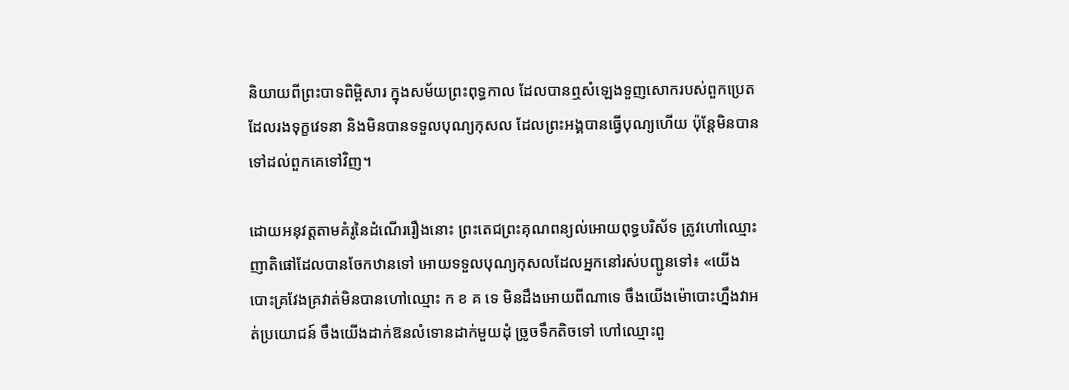និយាយពីព្រះបាទពិម្ពិសារ ក្នុងសម័យព្រះពុទ្ធកាល ដែលបានឮសំឡេងទួញសោករបស់ពួកប្រេត ដែលរងទុក្ខវេទនា និងមិនបានទទួលបុណ្យកុសល ដែលព្រះអង្គបានធ្វើបុណ្យហើយ ប៉ុន្តែមិនបានទៅដល់ពួកគេទៅវិញ។

ដោយអនុវត្តតាមគំរូនៃដំណើររឿងនោះ ព្រះតេជព្រះគុណពន្យល់អោយពុទ្ធបរិស័ទ ត្រូវហៅឈ្មោះញាតិផៅដែលបានចែកឋានទៅ អោយទទួលបុណ្យកុសលដែលអ្នកនៅរស់បញ្ជូនទៅ៖ «យើងបោះគ្រវែងគ្រវាត់មិនបានហៅឈ្មោះ ក ខ គ ទេ មិនដឹងអោយពីណាទេ ចឹងយើងម៉ោបោះហ្នឹងវាអត់ប្រយោជន៍ ចឹងយើងដាក់ឱនលំទោនដាក់មួយដុំ ច្រូចទឹកតិចទៅ ហៅឈ្មោះពួ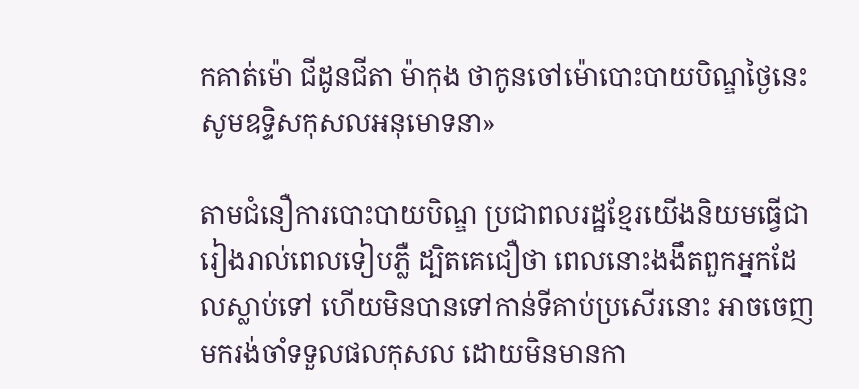កគាត់ម៉ោ ជីដូនជីតា ម៉ាកុង ថាកូនចៅម៉ោបោះបាយបិណ្ឌថ្ងៃនេះ សូមឧទ្ទិសកុសលអនុមោទនា»

តាមជំនឿការបោះបាយបិណ្ឌ ប្រជាពលរដ្ឋខ្មែរយើងនិយមធ្វើជារៀងរាល់ពេលទៀបភ្លឺ ដ្បិតគេជឿថា ពេលនោះងងឹតពួកអ្នកដែលស្លាប់ទៅ ហើយមិនបានទៅកាន់ទីគាប់ប្រសើរនោះ អាចចេញមករង់ចាំទទួលផលកុសល ដោយមិនមានកា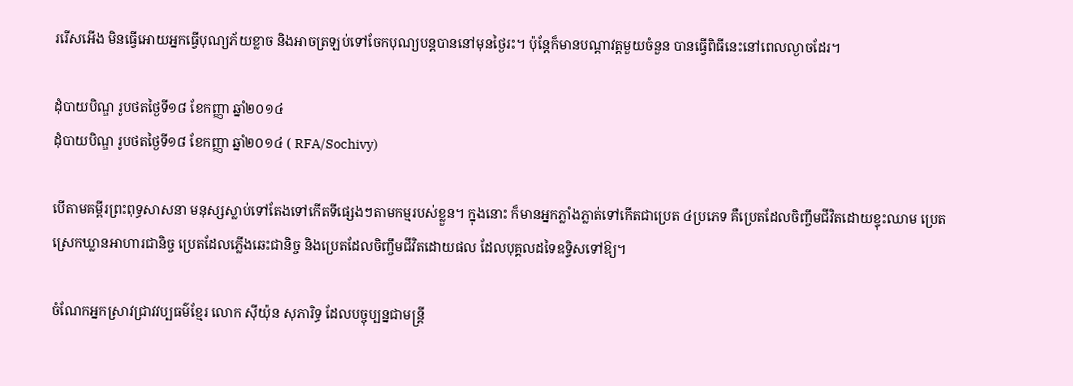ររើសអើង មិនធ្វើអោយអ្នកធ្វើបុណ្យភ័យខ្លាច និងអាចត្រឡប់ទៅចែកបុណ្យបន្តបាននៅមុនថ្ងៃរះ។ ប៉ុន្តែក៏មានបណ្ដាវត្តមួយចំនួន បានធ្វើពិធីនេះនៅពេលល្ងាចដែរ។

ដុំបាយបិណ្ឌ រូបថតថ្ងៃទី១៨ ខែកញ្ញា ឆ្នាំ២០១៤
ដុំបាយបិណ្ឌ រូបថតថ្ងៃទី១៨ ខែកញ្ញា ឆ្នាំ២០១៤ ( RFA/Sochivy)

បើតាមគម្ពីរព្រះពុទ្ធសាសនា មនុស្សស្លាប់ទៅតែងទៅកើតទីផ្សេងៗតាមកម្មរបស់ខ្លួន។ ក្នុងនោះ ក៏មានអ្នកភ្លាំងភ្លាត់ទៅកើតជាប្រេត ៤ប្រភេទ គឺប្រេតដែលចិញ្ចឹមជីវិតដោយខ្ទុះឈាម ប្រេតស្រេកឃ្លានអាហារជានិច្ច ប្រេតដែលភ្លើងឆេះជានិច្ច និងប្រេតដែលចិញ្ចឹមជីវិតដោយផល ដែលបុគ្គលដទៃឧទ្ទិសទៅឱ្យ។

ចំណែកអ្នកស្រាវជ្រាវវប្បធម៌ខ្មែរ លោក ស៊ីយ៉ុន សុភារិទ្ធ ដែលបច្ចុប្បន្នជាមន្ត្រី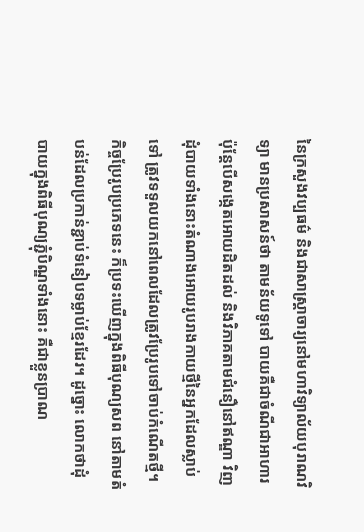នៃក្រសួងវប្បធម៌ និងជាសាស្ត្រាចារ្យនៅមហាវិទ្យាល័យបុរាណវិទ្យា មានប្រសាសន៍ថា តាមន័យទូទៅ បាយគឺជាចំណីជាអាហារ ប៉ុន្តែបើសង្កេតអោយដិតដល់ និងវិភាគតាមជំនឿនៅឥណ្ឌា វិញ ដុំបាយទាំងនោះតំណាងអោយរូបរាងកាយថ្មីនៃអ្នកដែលស្លាប់ទៅ ត្រូវទទួលយកនៅពេលដែលត្រូវប្រែរូបទៅចាប់កំណើតថ្មី។ កិច្ចប្រែរូបប្រភេទនេះ ក៏ប្រទះឃើញក្នុងពិធីបុណ្យសព នៅតាមតំបន់ដែលប្រកាន់ខ្ជាប់ទំនៀបទម្លាប់ខ្មែរដែរ។ ដូច្នោះ លោកថាដុំបាយក្នុងពិធីបុណ្យភ្ជុំបិណ្ឌទាំងនោះ គឺជាខ្លួនប្រាណ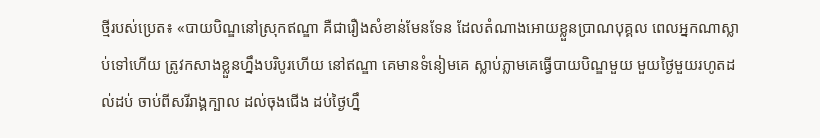ថ្មីរបស់ប្រេត៖ «បាយបិណ្ឌនៅស្រុកឥណ្ឌា គឺជារឿងសំខាន់មែនទែន ដែលតំណាងអោយខ្លួនប្រាណបុគ្គល ពេលអ្នកណាស្លាប់ទៅហើយ ត្រូវកសាងខ្លួនហ្នឹងបរិបូរហើយ នៅឥណ្ឌា គេមានទំនៀមគេ ស្លាប់ភ្លាមគេធ្វើបាយបិណ្ឌមួយ មួយថ្ងៃមួយរហូតដល់ដប់ ចាប់ពីសរីរាង្គក្បាល ដល់ចុងជើង ដប់ថ្ងៃហ្នឹ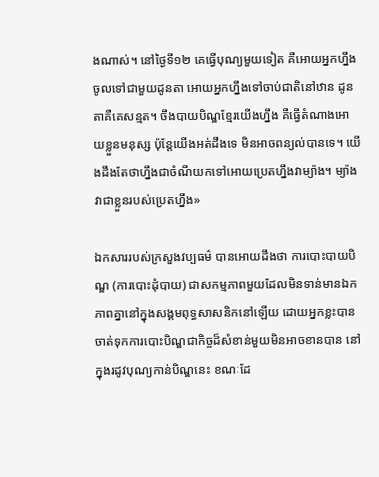ងណាស់។ នៅថ្ងៃទី១២ គេធ្វើបុណ្យមួយទៀត គឺអោយអ្នកហ្នឹងចូលទៅជាមួយដូនតា អោយអ្នកហ្នឹងទៅចាប់ជាតិនៅឋាន ដូនតាគឺគេសន្មត។ ចឹងបាយបិណ្ឌខ្មែរយើងហ្នឹង គឺធ្វើតំណាងអោយខ្លួនមនុស្ស ប៉ុន្តែយើងអត់ដឹងទេ មិនអាចពន្យល់បានទេ។ យើងដឹងតែថាហ្នឹងជាចំណីយកទៅអោយប្រេតហ្នឹងវាម្យ៉ាង។ ម្យ៉ាងវាជាខ្លួនរបស់ប្រេតហ្នឹង»

ឯកសាររបស់ក្រសួងវប្បធម៌ បានអោយដឹងថា ការបោះបាយបិណ្ឌ (ការបោះដុំបាយ) ជាសកម្មភាពមួយដែលមិនទាន់មានឯកភាពគ្នានៅក្នុងសង្គមពុទ្ធសាសនិកនៅឡើយ ដោយអ្នកខ្លះបានចាត់ទុកការបោះបិណ្ឌជាកិច្ចដ៏សំខាន់មួយមិនអាចខានបាន នៅក្នុងរដូវបុណ្យកាន់បិណ្ឌនេះ ខណៈដែ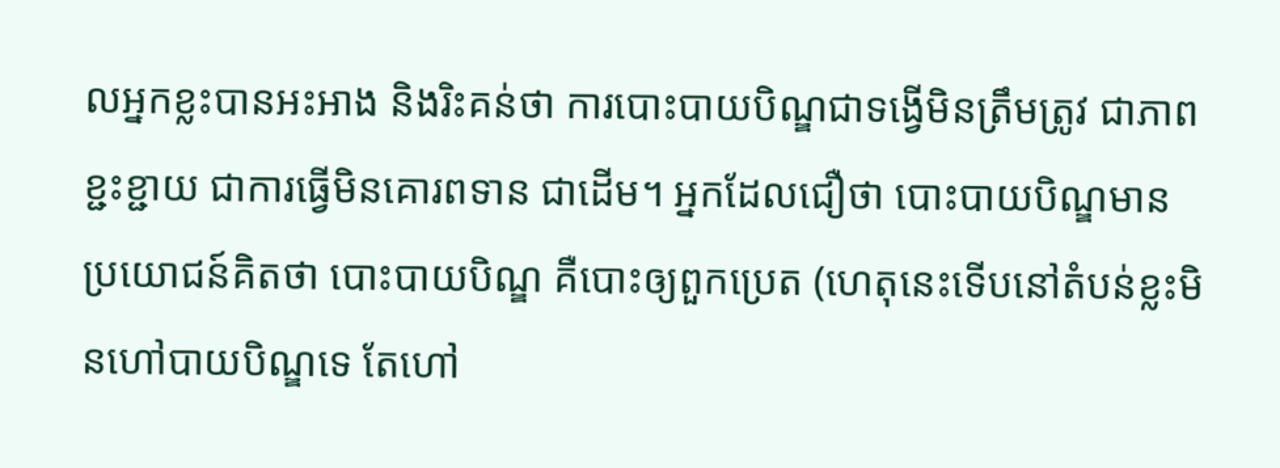លអ្នកខ្លះបានអះអាង និងរិះគន់ថា ការបោះបាយបិណ្ឌជាទង្វើមិនត្រឹមត្រូវ ជាភាពខ្ជះខ្ជាយ ជាការធ្វើមិនគោរពទាន ជាដើម។ អ្នកដែលជឿថា បោះបាយបិណ្ឌមានប្រយោជន៍គិតថា បោះបាយបិណ្ឌ គឺបោះឲ្យពួកប្រេត (ហេតុនេះទើបនៅតំបន់ខ្លះមិនហៅបាយបិណ្ឌទេ តែហៅ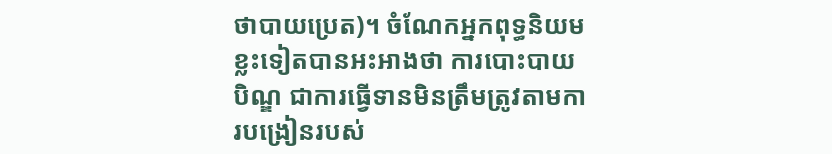ថាបាយប្រេត)។ ចំណែកអ្នកពុទ្ធនិយមខ្លះទៀតបានអះអាងថា ការបោះបាយបិណ្ឌ ជាការធ្វើទានមិនត្រឹមត្រូវតាមការបង្រៀនរបស់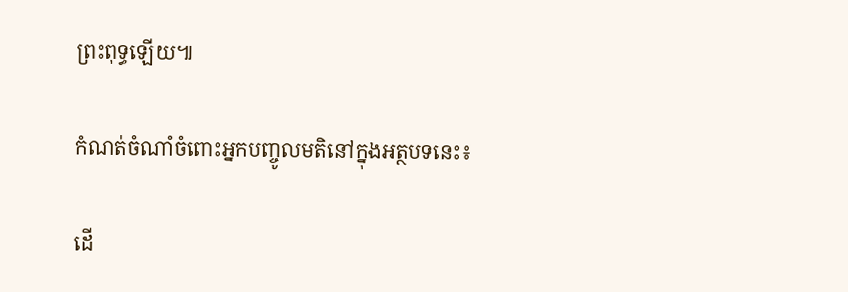ព្រះពុទ្ធឡើយ៕

កំណត់ចំណាំចំពោះអ្នកបញ្ចូលមតិនៅក្នុងអត្ថបទនេះ៖

ដើ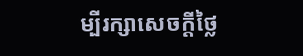ម្បីរក្សាសេចក្ដីថ្លៃ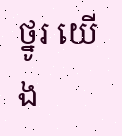ថ្នូរ យើង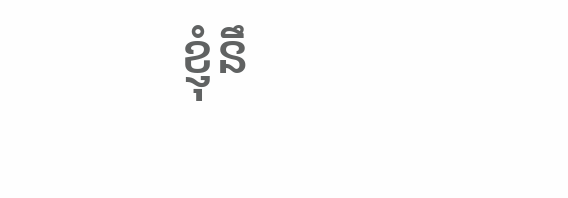ខ្ញុំនឹ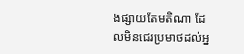ងផ្សាយតែមតិណា ដែលមិនជេរប្រមាថដល់អ្ន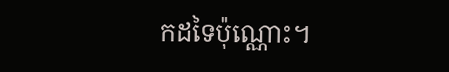កដទៃប៉ុណ្ណោះ។